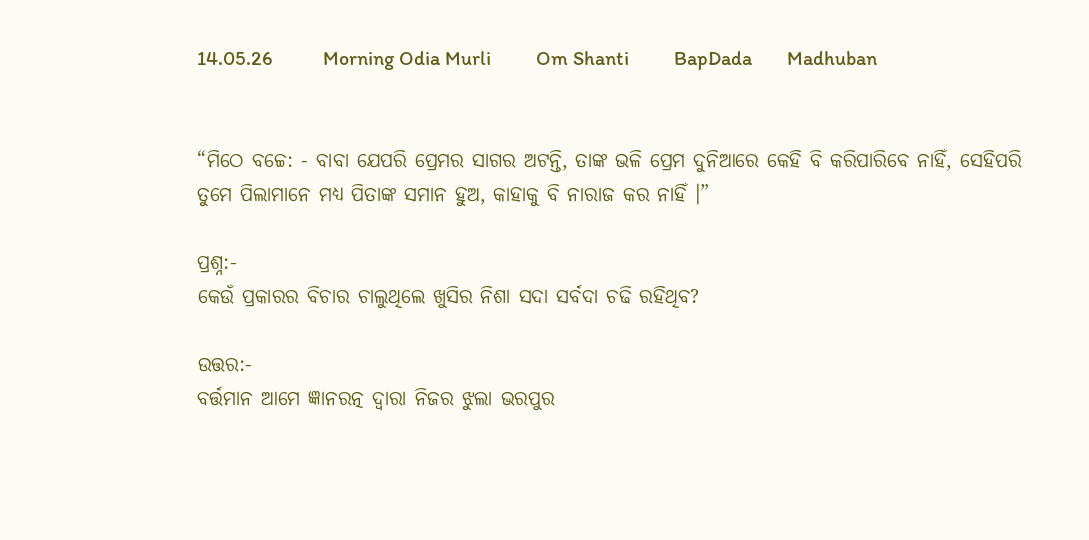14.05.26          Morning Odia Murli         Om Shanti         BapDada       Madhuban


“ମିଠେ ବଚ୍ଚେ: - ବାବା ଯେପରି ପ୍ରେମର ସାଗର ଅଟନ୍ତି, ତାଙ୍କ ଭଳି ପ୍ରେମ ଦୁନିଆରେ କେହି ବି କରିପାରିବେ ନାହିଁ, ସେହିପରି ତୁମେ ପିଲାମାନେ ମଧ୍ୟ ପିତାଙ୍କ ସମାନ ହୁଅ, କାହାକୁ ବି ନାରାଜ କର ନାହିଁ ।”

ପ୍ରଶ୍ନ:-
କେଉଁ ପ୍ରକାରର ବିଚାର ଚାଲୁଥିଲେ ଖୁସିର ନିଶା ସଦା ସର୍ବଦା ଚଢି ରହିଥିବ?

ଉତ୍ତର:-
ବର୍ତ୍ତମାନ ଆମେ ଜ୍ଞାନରତ୍ନ ଦ୍ୱାରା ନିଜର ଝୁଲା ଭରପୁର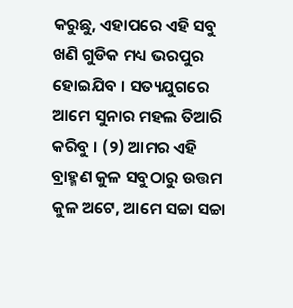କରୁଛୁ, ଏହାପରେ ଏହି ସବୁ ଖଣି ଗୁଡିକ ମଧ୍ୟ ଭରପୁର ହୋଇଯିବ । ସତ୍ୟଯୁଗରେ ଆମେ ସୁନାର ମହଲ ତିଆରି କରିବୁ । (୨) ଆମର ଏହି ବ୍ରାହ୍ମଣ କୁଳ ସବୁଠାରୁ ଉତ୍ତମ କୁଳ ଅଟେ, ଆମେ ସଚ୍ଚା ସଚ୍ଚା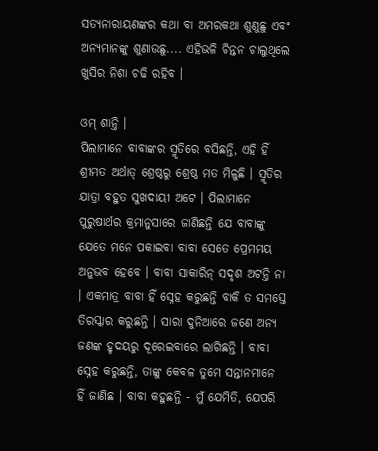ସତ୍ୟନାରାୟଣଙ୍କର କଥା ବା ଅମରକଥା ଶୁଣୁଛୁ ଏବଂ ଅନ୍ୟମାନଙ୍କୁ ଶୁଣାଉଛୁ.... ଏହିଭଳି ଚିନ୍ତନ ଚାଲୁଥିଲେ ଖୁସିର ନିଶା ଚଢି ରହିବ ।

ଓମ୍ ଶାନ୍ତି ।
ପିଲାମାନେ ବାବାଙ୍କର ସ୍ମୃତିରେ ବସିଛନ୍ତି, ଏହି ହିଁ ଶ୍ରୀମତ ଅର୍ଥାତ୍ ଶ୍ରେଷ୍ଠରୁ ଶ୍ରେଷ୍ଠ ମତ ମିଳୁଛି । ସ୍ମୃତିର ଯାତ୍ରା ବହୁତ ସୁଖଦାୟୀ ଅଟେ । ପିଲାମାନେ ପୁରୁଷାର୍ଥର କ୍ରମାନୁସାରେ ଜାଣିଛନ୍ତି ଯେ ବାବାଙ୍କୁ ଯେତେ ମନେ ପକାଇବା ବାବା ସେତେ ପ୍ରେମମୟ ଅନୁଭବ ହେବେ । ବାବା ସାକାରିନ୍ ସଦୃଶ ଅଟନ୍ତି ନା । ଏକମାତ୍ର ବାବା ହିଁ ସ୍ନେହ କରୁଛନ୍ତି ବାକି ତ ସମସ୍ତେ ତିରସ୍କାର କରୁଛନ୍ତି । ସାରା ଦୁନିଆରେ ଜଣେ ଅନ୍ୟ ଜଣଙ୍କ ହୃଦୟରୁ ଦୂରେଇବାରେ ଲାଗିଛନ୍ତି । ବାବା ସ୍ନେହ କରୁଛନ୍ତି, ତାଙ୍କୁ କେବଳ ତୁମେ ସନ୍ତାନମାନେ ହିଁ ଜାଣିଛ । ବାବା କହୁଛନ୍ତି - ମୁଁ ଯେମିତି, ଯେପରି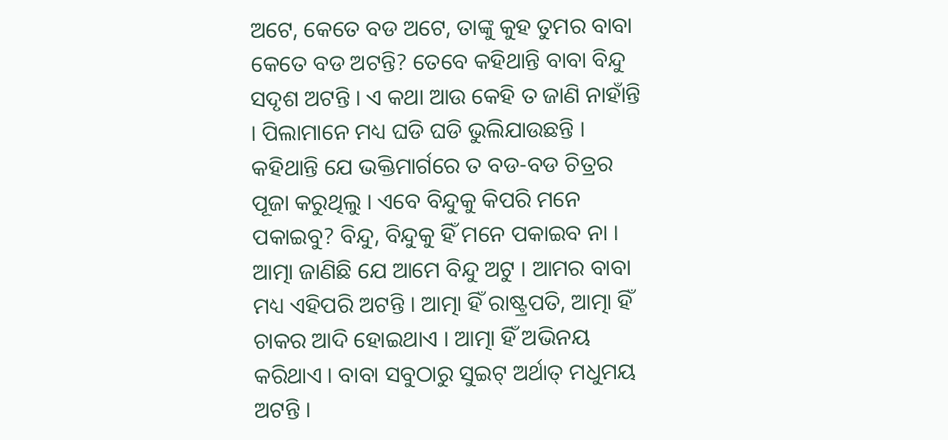ଅଟେ, କେତେ ବଡ ଅଟେ, ତାଙ୍କୁ କୁହ ତୁମର ବାବା କେତେ ବଡ ଅଟନ୍ତି? ତେବେ କହିଥାନ୍ତି ବାବା ବିନ୍ଦୁ ସଦୃଶ ଅଟନ୍ତି । ଏ କଥା ଆଉ କେହି ତ ଜାଣି ନାହାଁନ୍ତି । ପିଲାମାନେ ମଧ୍ୟ ଘଡି ଘଡି ଭୁଲିଯାଉଛନ୍ତି । କହିଥାନ୍ତି ଯେ ଭକ୍ତିମାର୍ଗରେ ତ ବଡ-ବଡ ଚିତ୍ରର ପୂଜା କରୁଥିଲୁ । ଏବେ ବିନ୍ଦୁକୁ କିପରି ମନେ ପକାଇବୁ? ବିନ୍ଦୁ, ବିନ୍ଦୁକୁ ହିଁ ମନେ ପକାଇବ ନା । ଆତ୍ମା ଜାଣିଛି ଯେ ଆମେ ବିନ୍ଦୁ ଅଟୁ । ଆମର ବାବା ମଧ୍ୟ ଏହିପରି ଅଟନ୍ତି । ଆତ୍ମା ହିଁ ରାଷ୍ଟ୍ରପତି, ଆତ୍ମା ହିଁ ଚାକର ଆଦି ହୋଇଥାଏ । ଆତ୍ମା ହିଁ ଅଭିନୟ କରିଥାଏ । ବାବା ସବୁଠାରୁ ସୁଇଟ୍ ଅର୍ଥାତ୍ ମଧୁମୟ ଅଟନ୍ତି ।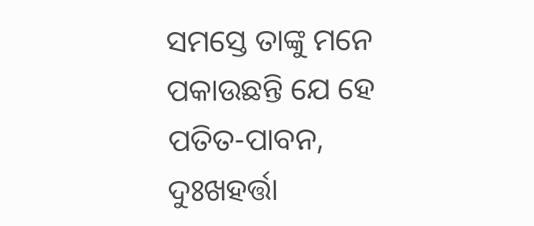ସମସ୍ତେ ତାଙ୍କୁ ମନେ ପକାଉଛନ୍ତି ଯେ ହେ ପତିତ-ପାବନ, ଦୁଃଖହର୍ତ୍ତା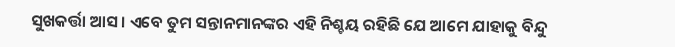ସୁଖକର୍ତ୍ତା ଆସ । ଏବେ ତୁମ ସନ୍ତାନମାନଙ୍କର ଏହି ନିଶ୍ଚୟ ରହିଛି ଯେ ଆମେ ଯାହାକୁ ବିନ୍ଦୁ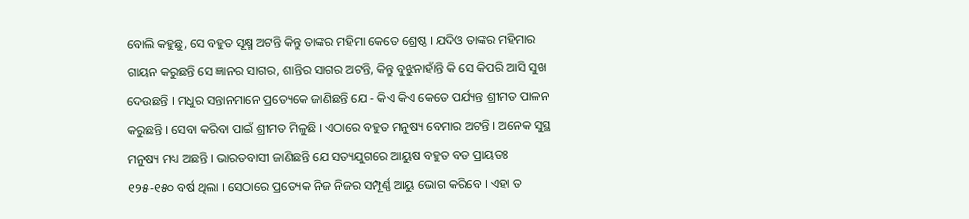ବୋଲି କହୁଛୁ, ସେ ବହୁତ ସୂକ୍ଷ୍ମ ଅଟନ୍ତି କିନ୍ତୁ ତାଙ୍କର ମହିମା କେତେ ଶ୍ରେଷ୍ଠ । ଯଦିଓ ତାଙ୍କର ମହିମାର ଗାୟନ କରୁଛନ୍ତି ସେ ଜ୍ଞାନର ସାଗର, ଶାନ୍ତିର ସାଗର ଅଟନ୍ତି, କିନ୍ତୁ ବୁଝୁନାହାଁନ୍ତି କି ସେ କିପରି ଆସି ସୁଖ ଦେଉଛନ୍ତି । ମଧୁର ସନ୍ତାନମାନେ ପ୍ରତ୍ୟେକେ ଜାଣିଛନ୍ତି ଯେ - କିଏ କିଏ କେତେ ପର୍ଯ୍ୟନ୍ତ ଶ୍ରୀମତ ପାଳନ କରୁଛନ୍ତି । ସେବା କରିବା ପାଇଁ ଶ୍ରୀମତ ମିଳୁଛି । ଏଠାରେ ବହୁତ ମନୁଷ୍ୟ ବେମାର ଅଟନ୍ତି । ଅନେକ ସୁସ୍ଥ ମନୁଷ୍ୟ ମଧ୍ୟ ଅଛନ୍ତି । ଭାରତବାସୀ ଜାଣିଛନ୍ତି ଯେ ସତ୍ୟଯୁଗରେ ଆୟୁଷ ବହୁତ ବଡ ପ୍ରାୟତଃ ୧୨୫-୧୫୦ ବର୍ଷ ଥିଲା । ସେଠାରେ ପ୍ରତ୍ୟେକ ନିଜ ନିଜର ସମ୍ପୂର୍ଣ୍ଣ ଆୟୁ ଭୋଗ କରିବେ । ଏହା ତ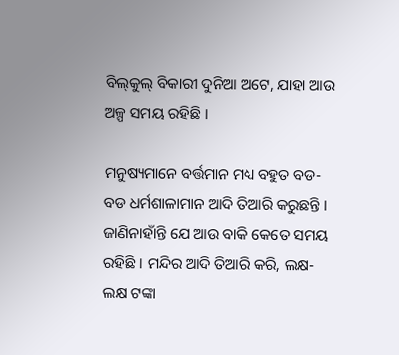ବିଲ୍‌କୁଲ୍ ବିକାରୀ ଦୁନିଆ ଅଟେ, ଯାହା ଆଉ ଅଳ୍ପ ସମୟ ରହିଛି ।

ମନୁଷ୍ୟମାନେ ବର୍ତ୍ତମାନ ମଧ୍ୟ ବହୁତ ବଡ-ବଡ ଧର୍ମଶାଳାମାନ ଆଦି ତିଆରି କରୁଛନ୍ତି । ଜାଣିନାହାଁନ୍ତି ଯେ ଆଉ ବାକି କେତେ ସମୟ ରହିଛି । ମନ୍ଦିର ଆଦି ତିଆରି କରି, ଲକ୍ଷ-ଲକ୍ଷ ଟଙ୍କା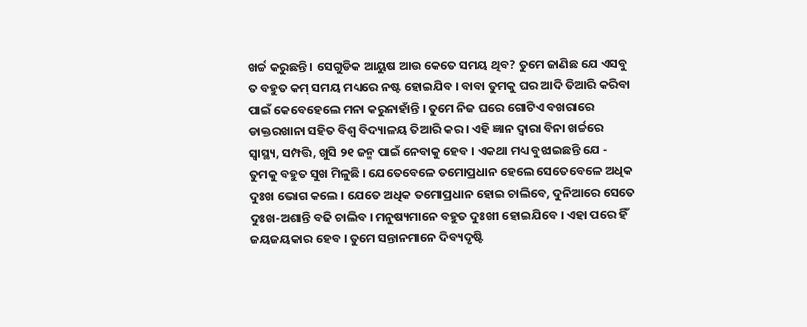ଖର୍ଚ୍ଚ କରୁଛନ୍ତି । ସେଗୁଡିକ ଆୟୁଷ ଆଉ କେତେ ସମୟ ଥିବ? ତୁମେ ଜାଣିଛ ଯେ ଏସବୁ ତ ବହୁତ କମ୍ ସମୟ ମଧ୍ୟରେ ନଷ୍ଟ ହୋଇଯିବ । ବାବା ତୁମକୁ ଘର ଆଦି ତିଆରି କରିବା ପାଇଁ କେବେହେଲେ ମନା କରୁନାହାଁନ୍ତି । ତୁମେ ନିଜ ଘରେ ଗୋଟିଏ ବଖରାରେ ଡାକ୍ତରଖାନା ସହିତ ବିଶ୍ୱ ବିଦ୍ୟାଳୟ ତିଆରି କର । ଏହି ଜ୍ଞାନ ଦ୍ୱାରା ବିନା ଖର୍ଚ୍ଚରେ ସ୍ୱାସ୍ଥ୍ୟ, ସମ୍ପତ୍ତି, ଖୁସି ୨୧ ଜନ୍ମ ପାଇଁ ନେବାକୁ ହେବ । ଏକଥା ମଧ୍ୟ ବୁଝାଇଛନ୍ତି ଯେ - ତୁମକୁ ବହୁତ ସୁଖ ମିଳୁଛି । ଯେତେବେଳେ ତମୋପ୍ରଧାନ ହେଲେ ସେତେବେଳେ ଅଧିକ ଦୁଃଖ ଭୋଗ କଲେ । ଯେତେ ଅଧିକ ତମୋପ୍ରଧାନ ହୋଇ ଚାଲିବେ, ଦୁନିଆରେ ସେତେ ଦୁଃଖ-ଅଶାନ୍ତି ବଢି ଚାଲିବ । ମନୁଷ୍ୟମାନେ ବହୁତ ଦୁଃଖୀ ହୋଇଯିବେ । ଏହା ପରେ ହିଁ ଜୟଜୟକାର ହେବ । ତୁମେ ସନ୍ତାନମାନେ ଦିବ୍ୟଦୃଷ୍ଟି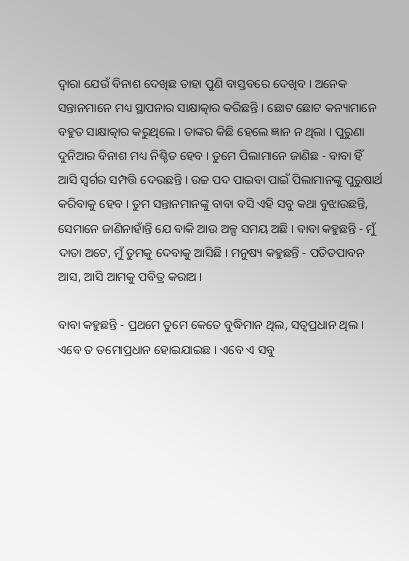ଦ୍ୱାରା ଯେଉଁ ବିନାଶ ଦେଖିଛ ତାହା ପୁଣି ବାସ୍ତବରେ ଦେଖିବ । ଅନେକ ସନ୍ତାନମାନେ ମଧ୍ୟ ସ୍ଥାପନାର ସାକ୍ଷାତ୍କାର କରିଛନ୍ତି । ଛୋଟ ଛୋଟ କନ୍ୟାମାନେ ବହୁତ ସାକ୍ଷାତ୍କାର କରୁଥିଲେ । ତାଙ୍କର କିଛି ହେଲେ ଜ୍ଞାନ ନ ଥିଲା । ପୁରୁଣା ଦୁନିଆର ବିନାଶ ମଧ୍ୟ ନିଶ୍ଚିତ ହେବ । ତୁମେ ପିଲାମାନେ ଜାଣିଛ - ବାବା ହିଁ ଆସି ସ୍ୱର୍ଗର ସମ୍ପତ୍ତି ଦେଉଛନ୍ତି । ଉଚ୍ଚ ପଦ ପାଇବା ପାଇଁ ପିଲାମାନଙ୍କୁ ପୁରୁଷାର୍ଥ କରିବାକୁ ହେବ । ତୁମ ସନ୍ତାନମାନଙ୍କୁ ବାବା ବସି ଏହି ସବୁ କଥା ବୁଝାଉଛନ୍ତି, ସେମାନେ ଜାଣିନାହାଁନ୍ତି ଯେ ବାକି ଆଉ ଅଳ୍ପ ସମୟ ଅଛି । ବାବା କହୁଛନ୍ତି - ମୁଁ ଦାତା ଅଟେ, ମୁଁ ତୁମକୁ ଦେବାକୁ ଆସିଛି । ମନୁଷ୍ୟ କହୁଛନ୍ତି - ପତିତପାବନ ଆସ, ଆସି ଆମକୁ ପବିତ୍ର କରାଅ ।

ବାବା କହୁଛନ୍ତି - ପ୍ରଥମେ ତୁମେ କେତେ ବୁଦ୍ଧିମାନ ଥିଲ, ସତ୍ୱପ୍ରଧାନ ଥିଲ । ଏବେ ତ ତମୋପ୍ରଧାନ ହୋଇଯାଇଛ । ଏବେ ଏ ସବୁ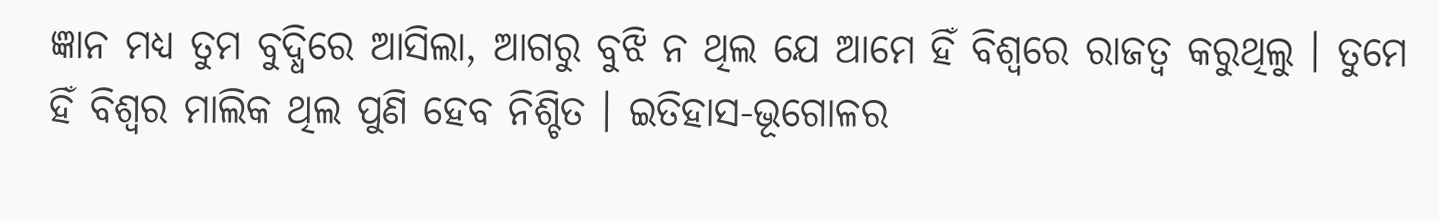ଜ୍ଞାନ ମଧ୍ୟ ତୁମ ବୁଦ୍ଧିରେ ଆସିଲା, ଆଗରୁ ବୁଝି ନ ଥିଲ ଯେ ଆମେ ହିଁ ବିଶ୍ୱରେ ରାଜତ୍ୱ କରୁଥିଲୁ । ତୁମେ ହିଁ ବିଶ୍ୱର ମାଲିକ ଥିଲ ପୁଣି ହେବ ନିଶ୍ଚିତ । ଇତିହାସ-ଭୂଗୋଳର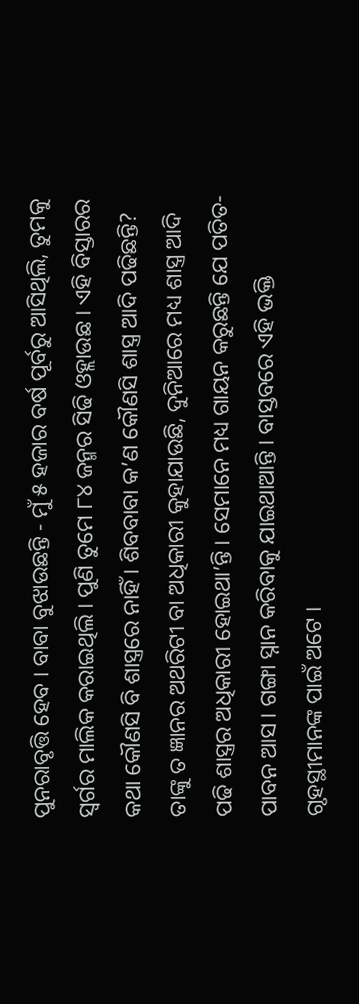ପୁନରାବୃତ୍ତି ହେବ । ବାବା ବୁଝାଉଛନ୍ତି - ମୁଁ ୫ ହଜାର ବର୍ଷ ପୂର୍ବରୁ ଆସିଥିଲି, ତୁମକୁ ସ୍ୱର୍ଗର ମାଲିକ କରାଇଥିଲି । ପୁଣି ତୁମେ ୮୪ ଜନ୍ମର ସିଢି ଓହ୍ଲାଉଛ । ଏହି ବିସ୍ତାରର କଥା କୌଣସି ବି ଶାସ୍ତ୍ରରେ ନାହିଁ । ଶିବବାବା କ’ଣ କୌଣସି ଶାସ୍ତ୍ର ଆଦି ପଢିଛନ୍ତି? ତାଙ୍କୁ ତ ଜ୍ଞାନର ଅଥରିଟୀ ବା ଅଧିକାରୀ କୁହାଯାଉଛି, ଦୁନିଆରେ ମଧ୍ୟ ଶାସ୍ତ୍ର ଆଦି ପଢି ଶାସ୍ତ୍ରର ଅଧିକାରୀ ହୋଇଥା’ନ୍ତି । ସେମାନେ ମଧ୍ୟ ଗାୟନ କରୁଛନ୍ତି ଯେ ପତିତ-ପାବନ ଆସ । ଗଙ୍ଗା ସ୍ନାନ କରିବାକୁ ଯାଇଥାଆନ୍ତି । ବାସ୍ତବରେ ଏହି ଭକ୍ତି ଗୃହସ୍ଥୀମାନଙ୍କ ପାଇଁ ଅଟେ ।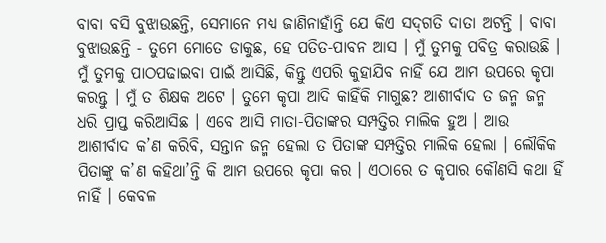ବାବା ବସି ବୁଝାଉଛନ୍ତି, ସେମାନେ ମଧ୍ୟ ଜାଣିନାହାଁନ୍ତି ଯେ କିଏ ସଦ୍‌ଗତି ଦାତା ଅଟନ୍ତି । ବାବା ବୁଝାଉଛନ୍ତି - ତୁମେ ମୋତେ ଡାକୁଛ, ହେ ପତିତ-ପାବନ ଆସ । ମୁଁ ତୁମକୁ ପବିତ୍ର କରାଉଛି । ମୁଁ ତୁମକୁ ପାଠପଢାଇବା ପାଇଁ ଆସିଛି, କିନ୍ତୁ ଏପରି କୁହାଯିବ ନାହିଁ ଯେ ଆମ ଉପରେ କୃପା କରନ୍ତୁ । ମୁଁ ତ ଶିକ୍ଷକ ଅଟେ । ତୁମେ କୃପା ଆଦି କାହିଁକି ମାଗୁଛ? ଆଶୀର୍ବାଦ ତ ଜନ୍ମ ଜନ୍ମ ଧରି ପ୍ରାପ୍ତ କରିଆସିଛ । ଏବେ ଆସି ମାତା-ପିତାଙ୍କର ସମ୍ପତ୍ତିର ମାଲିକ ହୁଅ । ଆଉ ଆଶୀର୍ବାଦ କ’ଣ କରିବି, ସନ୍ତାନ ଜନ୍ମ ହେଲା ତ ପିତାଙ୍କ ସମ୍ପତ୍ତିର ମାଲିକ ହେଲା । ଲୌକିକ ପିତାଙ୍କୁ କ’ଣ କହିଥା’ନ୍ତି କି ଆମ ଉପରେ କୃପା କର । ଏଠାରେ ତ କୃପାର କୌଣସି କଥା ହିଁ ନାହିଁ । କେବଳ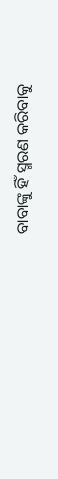ବାବାଙ୍କୁ ହିଁ ସ୍ମରଣ କରିବାକୁ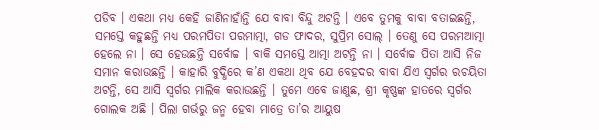ପଡିବ । ଏକଥା ମଧ୍ୟ କେହି ଜାଣିନାହାଁନ୍ତି ଯେ ବାବା ବିନ୍ଦୁ ଅଟନ୍ତି । ଏବେ ତୁମକୁ ବାବା ବତାଇଛନ୍ତି, ସମସ୍ତେ କହୁଛନ୍ତି ମଧ୍ୟ ପରମପିତା ପରମାତ୍ମା, ଗଡ ଫାଦର, ସୁପ୍ରିମ ସୋଲ୍ । ତେଣୁ ସେ ପରମଆତ୍ମା ହେଲେ ନା । ସେ ହେଉଛନ୍ତି ସର୍ବୋଚ୍ଚ । ବାକି ସମସ୍ତେ ଆତ୍ମା ଅଟନ୍ତି ନା । ସର୍ବୋଚ୍ଚ ପିତା ଆସି ନିଜ ସମାନ କରାଉଛନ୍ତି । କାହାରି ବୁଦ୍ଧିରେ କ’ଣ ଏକଥା ଥିବ ଯେ ବେହଦର ବାବା ଯିଏ ସ୍ୱର୍ଗର ରଚୟିତା ଅଟନ୍ତି, ସେ ଆସି ସ୍ୱର୍ଗର ମାଲିକ କରାଉଛନ୍ତି । ତୁମେ ଏବେ ଜାଣୁଛ, ଶ୍ରୀ କୃଷ୍ଣଙ୍କ ହାତରେ ସ୍ୱର୍ଗର ଗୋଲକ ଅଛି । ପିଲା ଗର୍ଭରୁ ଜନ୍ମ ହେବା ମାତ୍ରେ ତା’ର ଆୟୁଷ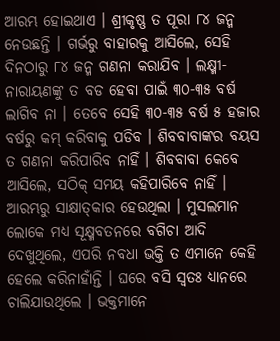ଆରମ୍ଭ ହୋଇଥାଏ । ଶ୍ରୀକୃଷ୍ଣ ତ ପୂରା ୮୪ ଜନ୍ମ ନେଉଛନ୍ତି । ଗର୍ଭରୁ ବାହାରକୁ ଆସିଲେ, ସେହି ଦିନଠାରୁ ୮୪ ଜନ୍ମ ଗଣନା କରାଯିବ । ଲକ୍ଷ୍ମୀ-ନାରାୟଣଙ୍କୁ ତ ବଡ ହେବା ପାଇଁ ୩୦-୩୫ ବର୍ଷ ଲାଗିବ ନା । ତେବେ ସେହି ୩୦-୩୫ ବର୍ଷ ୫ ହଜାର ବର୍ଷରୁ କମ୍ କରିବାକୁ ପଡିବ । ଶିବବାବାଙ୍କର ବୟସ ତ ଗଣନା କରିପାରିବ ନାହିଁ । ଶିବବାବା କେବେ ଆସିଲେ, ସଠିକ୍ ସମୟ କହିପାରିବେ ନାହିଁ । ଆରମ୍ଭରୁ ସାକ୍ଷାତ୍‌କାର ହେଉଥିଲା । ମୁସଲମାନ ଲୋକେ ମଧ୍ୟ ସୂକ୍ଷ୍ମବତନରେ ବଗିଚା ଆଦି ଦେଖୁଥିଲେ, ଏପରି ନବଧା ଭକ୍ତି ତ ଏମାନେ କେହି ହେଲେ କରିନାହାଁନ୍ତି । ଘରେ ବସି ସ୍ୱତଃ ଧ୍ୟାନରେ ଚାଲିଯାଉଥିଲେ । ଭକ୍ତମାନେ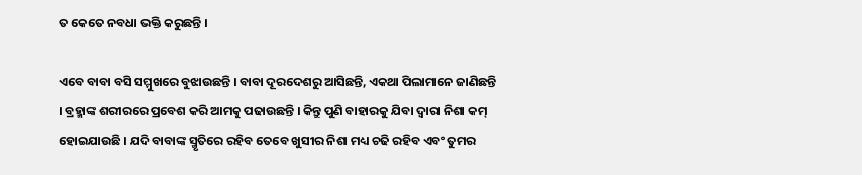ତ କେତେ ନବଧା ଭକ୍ତି କରୁଛନ୍ତି ।

ଏବେ ବାବା ବସି ସମ୍ମୁଖରେ ବୁଝାଉଛନ୍ତି । ବାବା ଦୂରଦେଶରୁ ଆସିଛନ୍ତି, ଏକଥା ପିଲାମାନେ ଜାଣିଛନ୍ତି । ବ୍ରହ୍ମାଙ୍କ ଶରୀରରେ ପ୍ରବେଶ କରି ଆମକୁ ପଢାଉଛନ୍ତି । କିନ୍ତୁ ପୁଣି ବାହାରକୁ ଯିବା ଦ୍ୱାରା ନିଶା କମ୍ ହୋଇଯାଉଛି । ଯଦି ବାବାଙ୍କ ସ୍ମୃତିରେ ରହିବ ତେବେ ଖୁସୀର ନିଶା ମଧ୍ୟ ଚଢି ରହିବ ଏବଂ ତୁମର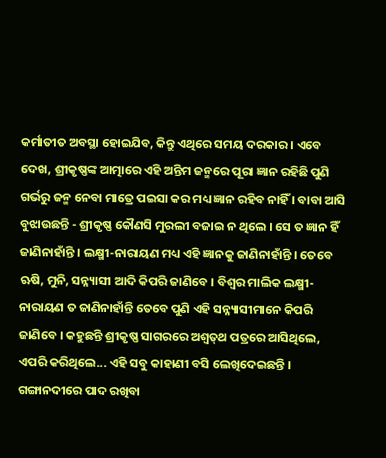କର୍ମାତୀତ ଅବସ୍ଥା ହୋଇଯିବ, କିନ୍ତୁ ଏଥିରେ ସମୟ ଦରକାର । ଏବେ ଦେଖ, ଶ୍ରୀକୃଷ୍ଣଙ୍କ ଆତ୍ମାରେ ଏହି ଅନ୍ତିମ ଜନ୍ମରେ ପୂରା ଜ୍ଞାନ ରହିଛି ପୁଣି ଗର୍ଭରୁ ଜନ୍ମ ନେବା ମାତ୍ରେ ପଇସା କର ମଧ୍ୟ ଜ୍ଞାନ ରହିବ ନାହିଁ । ବାବା ଆସି ବୁଝାଉଛନ୍ତି - ଶ୍ରୀକୃଷ୍ଣ କୌଣସି ମୁରଲୀ ବଜାଇ ନ ଥିଲେ । ସେ ତ ଜ୍ଞାନ ହିଁ ଜାଣିନାହାଁନ୍ତି । ଲକ୍ଷ୍ମୀ-ନାରାୟଣ ମଧ୍ୟ ଏହି ଜ୍ଞାନକୁ ଜାଣିନାହାଁନ୍ତି । ତେବେ ଋଷି, ମୁନି, ସନ୍ନ୍ୟାସୀ ଆଦି କିପରି ଜାଣିବେ । ବିଶ୍ୱର ମାଲିକ ଲକ୍ଷ୍ମୀ-ନାରାୟଣ ତ ଜାଣିନାହାଁନ୍ତି ତେବେ ପୁଣି ଏହି ସନ୍ନ୍ୟାସୀମାନେ କିପରି ଜାଣିବେ । କହୁଛନ୍ତି ଶ୍ରୀକୃଷ୍ଣ ସାଗରରେ ଅଶ୍ୱତ୍‌ଥ ପତ୍ରରେ ଆସିଥିଲେ, ଏପରି କରିଥିଲେ... ଏହି ସବୁ କାହାଣୀ ବସି ଲେଖିଦେଇଛନ୍ତି । ଗଙ୍ଗାନଦୀରେ ପାଦ ରଖିବା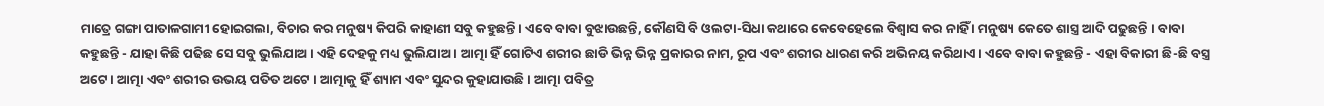ମାତ୍ରେ ଗଙ୍ଗା ପାତାଳଗାମୀ ହୋଇଗଲା, ବିଚାର କର ମନୁଷ୍ୟ କିପରି କାହାଣୀ ସବୁ କହୁଛନ୍ତି । ଏବେ ବାବା ବୁଝାଉଛନ୍ତି, କୌଣସି ବି ଓଲଟା-ସିଧା କଥାରେ କେବେହେଲେ ବିଶ୍ୱାସ କର ନାହିଁ । ମନୁଷ୍ୟ କେତେ ଶାସ୍ତ୍ର ଆଦି ପଢୁଛନ୍ତି । ବାବା କହୁଛନ୍ତି - ଯାହା କିଛି ପଢିଛ ସେ ସବୁ ଭୁଲିଯାଅ । ଏହି ଦେହକୁ ମଧ୍ୟ ଭୁଲିଯାଅ । ଆତ୍ମା ହିଁ ଗୋଟିଏ ଶରୀର ଛାଡି ଭିନ୍ନ ଭିନ୍ନ ପ୍ରକାରର ନାମ, ରୂପ ଏବଂ ଶରୀର ଧାରଣ କରି ଅଭିନୟ କରିଥାଏ । ଏବେ ବାବା କହୁଛନ୍ତି - ଏହା ବିକାରୀ ଛି-ଛି ବସ୍ତ୍ର ଅଟେ । ଆତ୍ମା ଏବଂ ଶରୀର ଉଭୟ ପତିତ ଅଟେ । ଆତ୍ମାକୁ ହିଁ ଶ୍ୟାମ ଏବଂ ସୁନ୍ଦର କୁହାଯାଉଛି । ଆତ୍ମା ପବିତ୍ର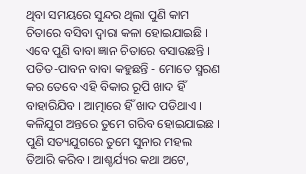ଥିବା ସମୟରେ ସୁନ୍ଦର ଥିଲା ପୁଣି କାମ ଚିତାରେ ବସିବା ଦ୍ୱାରା କଳା ହୋଇଯାଇଛି । ଏବେ ପୁଣି ବାବା ଜ୍ଞାନ ଚିତାରେ ବସାଉଛନ୍ତି । ପତିତ-ପାବନ ବାବା କହୁଛନ୍ତି - ମୋତେ ସ୍ମରଣ କର ତେବେ ଏହି ବିକାର ରୂପି ଖାଦ ହିଁ ବାହାରିଯିବ । ଆତ୍ମାରେ ହିଁ ଖାଦ ପଡିଥାଏ । କଳିଯୁଗ ଅନ୍ତରେ ତୁମେ ଗରିବ ହୋଇଯାଇଛ । ପୁଣି ସତ୍ୟଯୁଗରେ ତୁମେ ସୁନାର ମହଲ ତିଆରି କରିବ । ଆଶ୍ଚର୍ଯ୍ୟର କଥା ଅଟେ,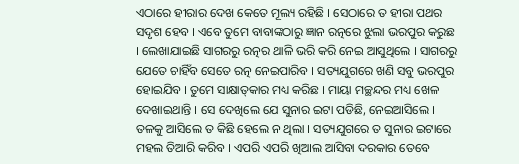ଏଠାରେ ହୀରାର ଦେଖ କେତେ ମୂଲ୍ୟ ରହିଛି । ସେଠାରେ ତ ହୀରା ପଥର ସଦୃଶ ହେବ । ଏବେ ତୁମେ ବାବାଙ୍କଠାରୁ ଜ୍ଞାନ ରତ୍ନରେ ଝୁଲା ଭରପୁର କରୁଛ । ଲେଖାଯାଇଛି ସାଗରରୁ ରତ୍ନର ଥାଳି ଭରି କରି ନେଇ ଆସୁଥିଲେ । ସାଗରରୁ ଯେତେ ଚାହିଁବ ସେତେ ରତ୍ନ ନେଇପାରିବ । ସତ୍ୟଯୁଗରେ ଖଣି ସବୁ ଭରପୁର ହୋଇଯିବ । ତୁମେ ସାକ୍ଷାତ୍‌କାର ମଧ୍ୟ କରିଛ । ମାୟା ମଚ୍ଛନ୍ଦର ମଧ୍ୟ ଖେଳ ଦେଖାଇଥାନ୍ତି । ସେ ଦେଖିଲେ ଯେ ସୁନାର ଇଟା ପଡିଛି, ନେଇଆସିଲେ । ତଳକୁ ଆସିଲେ ତ କିଛି ହେଲେ ନ ଥିଲା । ସତ୍ୟଯୁଗରେ ତ ସୁନାର ଇଟାରେ ମହଲ ତିଆରି କରିବ । ଏପରି ଏପରି ଖିଆଲ ଆସିବା ଦରକାର ତେବେ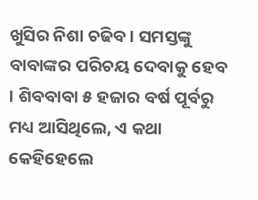ଖୁସିର ନିଶା ଚଢିବ । ସମସ୍ତଙ୍କୁ ବାବାଙ୍କର ପରିଚୟ ଦେବାକୁ ହେବ । ଶିବବାବା ୫ ହଜାର ବର୍ଷ ପୂର୍ବରୁ ମଧ୍ୟ ଆସିଥିଲେ, ଏ କଥା କେହିହେଲେ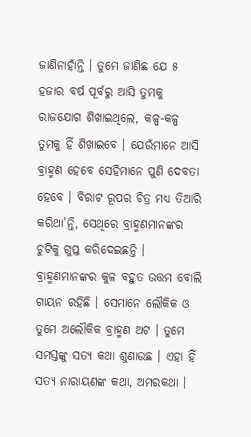ଜାଣିନାହାଁନ୍ତି । ତୁମେ ଜାଣିଛ ଯେ ୫ ହଜାର ବର୍ଷ ପୂର୍ବରୁ ଆସି ତୁମକୁ ରାଜଯୋଗ ଶିଖାଇଥିଲେ, କଳ୍ପ-କଳ୍ପ ତୁମକୁ ହିଁ ଶିଖାଇବେ । ଯେଉଁମାନେ ଆସି ବ୍ରାହ୍ମଣ ହେବେ ସେହିମାନେ ପୁଣି ଦେବତା ହେବେ । ବିରାଟ ରୂପର ଚିତ୍ର ମଧ୍ୟ ତିଆରି କରିଥା’ନ୍ତି, ସେଥିରେ ବ୍ରାହ୍ମଣମାନଙ୍କର ଚୁଟିକୁ ଗୁପ୍ତ କରିଦେଇଛନ୍ତି । ବ୍ରାହ୍ମଣମାନଙ୍କର କୁଳ ବହୁତ ଉତ୍ତମ ବୋଲି ଗାୟନ ରହିଛି । ସେମାନେ ଲୌକିକ ଓ ତୁମେ ଅଲୌକିକ ବ୍ରାହ୍ମଣ ଅଟ । ତୁମେ ସମସ୍ତଙ୍କୁ ସତ୍ୟ କଥା ଶୁଣାଉଛ । ଏହା ହିଁ ସତ୍ୟ ନାରାୟଣଙ୍କ କଥା, ଅମରକଥା ।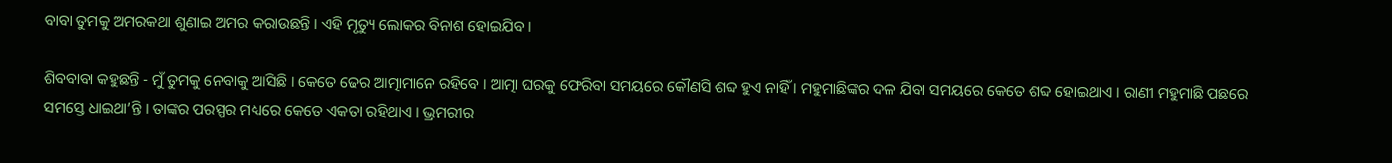ବାବା ତୁମକୁ ଅମରକଥା ଶୁଣାଇ ଅମର କରାଉଛନ୍ତି । ଏହି ମୃତ୍ୟୁ ଲୋକର ବିନାଶ ହୋଇଯିବ ।

ଶିବବାବା କହୁଛନ୍ତି - ମୁଁ ତୁମକୁ ନେବାକୁ ଆସିଛି । କେତେ ଢେର ଆତ୍ମାମାନେ ରହିବେ । ଆତ୍ମା ଘରକୁ ଫେରିବା ସମୟରେ କୌଣସି ଶବ୍ଦ ହୁଏ ନାହିଁ । ମହୁମାଛିଙ୍କର ଦଳ ଯିବା ସମୟରେ କେତେ ଶବ୍ଦ ହୋଇଥାଏ । ରାଣୀ ମହୁମାଛି ପଛରେ ସମସ୍ତେ ଧାଇଥା’ନ୍ତି । ତାଙ୍କର ପରସ୍ପର ମଧ୍ୟରେ କେତେ ଏକତା ରହିଥାଏ । ଭ୍ରମରୀର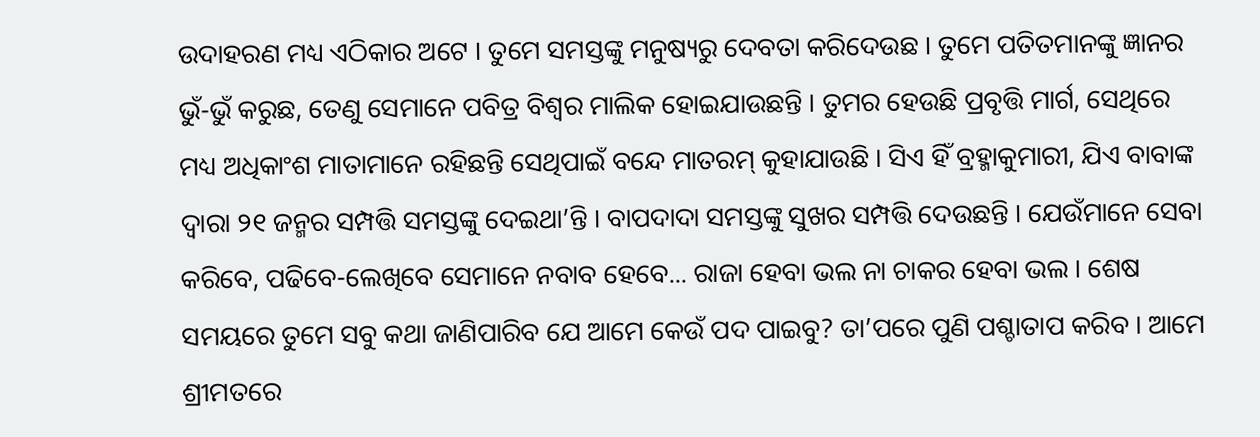ଉଦାହରଣ ମଧ୍ୟ ଏଠିକାର ଅଟେ । ତୁମେ ସମସ୍ତଙ୍କୁ ମନୁଷ୍ୟରୁ ଦେବତା କରିଦେଉଛ । ତୁମେ ପତିତମାନଙ୍କୁ ଜ୍ଞାନର ଭୁଁ-ଭୁଁ କରୁଛ, ତେଣୁ ସେମାନେ ପବିତ୍ର ବିଶ୍ୱର ମାଲିକ ହୋଇଯାଉଛନ୍ତି । ତୁମର ହେଉଛି ପ୍ରବୃତ୍ତି ମାର୍ଗ, ସେଥିରେ ମଧ୍ୟ ଅଧିକାଂଶ ମାତାମାନେ ରହିଛନ୍ତି ସେଥିପାଇଁ ବନ୍ଦେ ମାତରମ୍ କୁହାଯାଉଛି । ସିଏ ହିଁ ବ୍ରହ୍ମାକୁମାରୀ, ଯିଏ ବାବାଙ୍କ ଦ୍ୱାରା ୨୧ ଜନ୍ମର ସମ୍ପତ୍ତି ସମସ୍ତଙ୍କୁ ଦେଇଥା’ନ୍ତି । ବାପଦାଦା ସମସ୍ତଙ୍କୁ ସୁଖର ସମ୍ପତ୍ତି ଦେଉଛନ୍ତି । ଯେଉଁମାନେ ସେବା କରିବେ, ପଢିବେ-ଲେଖିବେ ସେମାନେ ନବାବ ହେବେ... ରାଜା ହେବା ଭଲ ନା ଚାକର ହେବା ଭଲ । ଶେଷ ସମୟରେ ତୁମେ ସବୁ କଥା ଜାଣିପାରିବ ଯେ ଆମେ କେଉଁ ପଦ ପାଇବୁ? ତା’ପରେ ପୁଣି ପଶ୍ଚାତାପ କରିବ । ଆମେ ଶ୍ରୀମତରେ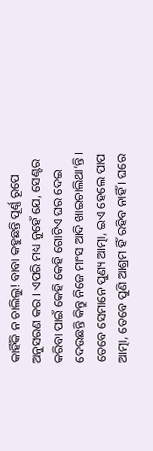କାହିଁକି ନ ଚାଲିଲୁ! ବାବା କହୁଛନ୍ତି ପୂର୍ଣ୍ଣ ରୂପେ ଅନୁସରଣ କର । ଏପରି ମଧ୍ୟ ନୁହେଁ ଯେ, ସେଣ୍ଟର କରିବା ପାଇଁ କେହି କେହି ଗୋଟିଏ ଘର ଦେଇ ଦେଉଛନ୍ତି କିନ୍ତୁ ନିଜେ ମାଂସ ଆଦି ଖାଇଚାଲିଥା’ନ୍ତି । ତେବେ ସେମାନେ ପୁଣ୍ୟ ଆତ୍ମା, ଇଏ ହେଲେ ପାପ ଆତ୍ମା, ତେବେ ପୁଣି ଆଶ୍ରମ ହିଁ ରହିବ ନାହିଁ । ଘରେ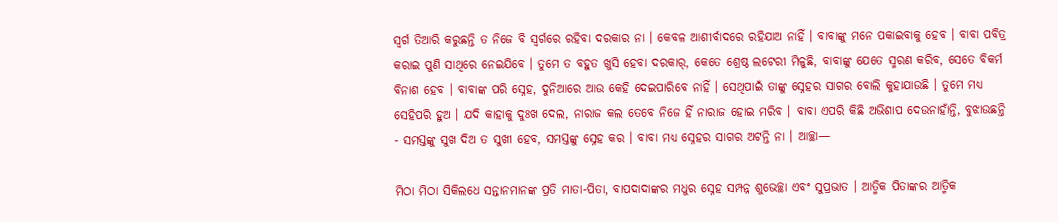ସ୍ୱର୍ଗ ତିଆରି କରୁଛନ୍ତି ତ ନିଜେ ବି ସ୍ୱର୍ଗରେ ରହିବା ଦରକାର ନା । କେବଳ ଆଶୀର୍ବାଦରେ ରହିଯାଅ ନାହିଁ । ବାବାଙ୍କୁ ମନେ ପକାଇବାକୁ ହେବ । ବାବା ପବିତ୍ର କରାଇ ପୁଣି ସାଥିରେ ନେଇଯିବେ । ତୁମେ ତ ବହୁତ ଖୁସି ହେବା ଦରକାର୍‌, କେତେ ଶ୍ରେଷ୍ଠ ଲଟେରୀ ମିଳୁଛି, ବାବାଙ୍କୁ ଯେତେ ସ୍ମରଣ କରିବ, ସେତେ ବିକର୍ମ ବିନାଶ ହେବ । ବାବାଙ୍କ ପରି ସ୍ନେହ, ଦୁନିଆରେ ଆଉ କେହି ଦେଇପାରିବେ ନାହିଁ । ସେଥିପାଇଁ ତାଙ୍କୁ ସ୍ନେହର ସାଗର ବୋଲି କୁହାଯାଉଛି । ତୁମେ ମଧ୍ୟ ସେହିପରି ହୁଅ । ଯଦି କାହାକୁ ଦୁଃଖ ଦେଲ, ନାରାଜ କଲ ତେବେ ନିଜେ ହିଁ ନାରାଜ ହୋଇ ମରିବ । ବାବା ଏପରି କିଛି ଅଭିଶାପ ଦେଉନାହାଁନ୍ତି, ବୁଝାଉଛନ୍ତି - ସମସ୍ତଙ୍କୁ ସୁଖ ଦିଅ ତ ସୁଖୀ ହେବ, ସମସ୍ତଙ୍କୁ ସ୍ନେହ କର । ବାବା ମଧ୍ୟ ସ୍ନେହର ସାଗର ଅଟନ୍ତି ନା । ଆଚ୍ଛା—

ମିଠା ମିଠା ସିକିଲଧେ ସନ୍ତାନମାନଙ୍କ ପ୍ରତି ମାତା-ପିତା, ବାପଦାଦାଙ୍କର ମଧୁର ସ୍ନେହ ସମ୍ପନ୍ନ ଶୁଭେଚ୍ଛା ଏବଂ ସୁପ୍ରଭାତ । ଆତ୍ମିକ ପିତାଙ୍କର ଆତ୍ମିକ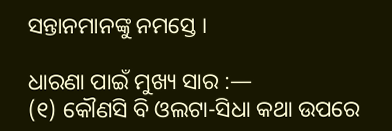ସନ୍ତାନମାନଙ୍କୁ ନମସ୍ତେ ।

ଧାରଣା ପାଇଁ ମୁଖ୍ୟ ସାର :—
(୧) କୌଣସି ବି ଓଲଟା-ସିଧା କଥା ଉପରେ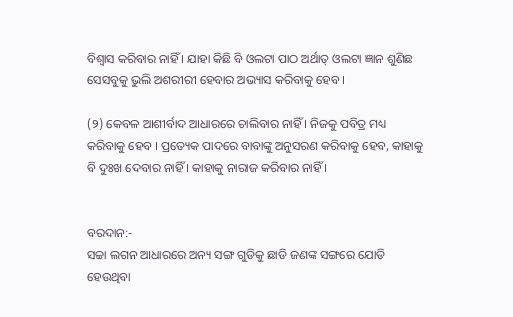ବିଶ୍ୱାସ କରିବାର ନାହିଁ । ଯାହା କିଛି ବି ଓଲଟା ପାଠ ଅର୍ଥାତ୍ ଓଲଟା ଜ୍ଞାନ ଶୁଣିଛ ସେସବୁକୁ ଭୁଲି ଅଶରୀରୀ ହେବାର ଅଭ୍ୟାସ କରିବାକୁ ହେବ ।

(୨) କେବଳ ଆଶୀର୍ବାଦ ଆଧାରରେ ଚାଲିବାର ନାହିଁ । ନିଜକୁ ପବିତ୍ର ମଧ୍ୟ କରିବାକୁ ହେବ । ପ୍ରତ୍ୟେକ ପାଦରେ ବାବାଙ୍କୁ ଅନୁସରଣ କରିବାକୁ ହେବ, କାହାକୁ ବି ଦୁଃଖ ଦେବାର ନାହିଁ । କାହାକୁ ନାରାଜ କରିବାର ନାହିଁ ।


ବରଦାନ:-
ସଚ୍ଚା ଲଗନ ଆଧାରରେ ଅନ୍ୟ ସଙ୍ଗ ଗୁଡିକୁ ଛାଡି ଜଣଙ୍କ ସଙ୍ଗରେ ଯୋଡି ହେଉଥିବା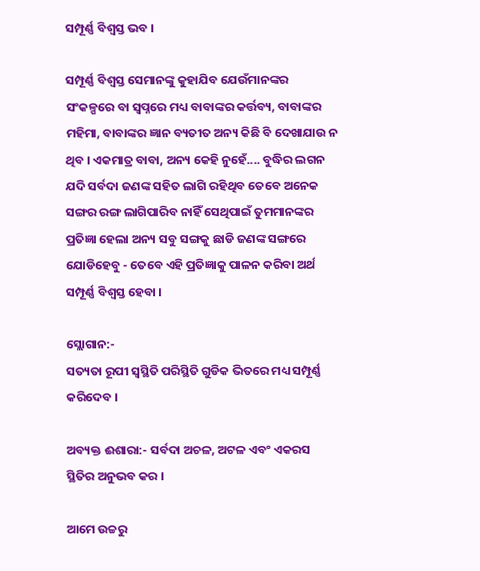ସମ୍ପୂର୍ଣ୍ଣ ବିଶ୍ୱସ୍ତ ଭବ ।

ସମ୍ପୂର୍ଣ୍ଣ ବିଶ୍ୱସ୍ତ ସେମାନଙ୍କୁ କୁହାଯିବ ଯେଉଁମାନଙ୍କର ସଂକଳ୍ପରେ ବା ସ୍ୱପ୍ନରେ ମଧ୍ୟ ବାବାଙ୍କର କର୍ତ୍ତବ୍ୟ, ବାବାଙ୍କର ମହିମା, ବାବାଙ୍କର ଜ୍ଞାନ ବ୍ୟତୀତ ଅନ୍ୟ କିଛି ବି ଦେଖାଯାଉ ନ ଥିବ । ଏକମାତ୍ର ବାବା, ଅନ୍ୟ କେହି ନୁହେଁ.... ବୁଦ୍ଧିର ଲଗନ ଯଦି ସର୍ବଦା ଜଣଙ୍କ ସହିତ ଲାଗି ରହିଥିବ ତେବେ ଅନେକ ସଙ୍ଗର ରଙ୍ଗ ଲାଗିପାରିବ ନାହିଁ ସେଥିପାଇଁ ତୁମମାନଙ୍କର ପ୍ରତିଜ୍ଞା ହେଲା ଅନ୍ୟ ସବୁ ସଙ୍ଗକୁ ଛାଡି ଜଣଙ୍କ ସଙ୍ଗରେ ଯୋଡିହେବୁ - ତେବେ ଏହି ପ୍ରତିଜ୍ଞାକୁ ପାଳନ କରିବା ଅର୍ଥ ସମ୍ପୂର୍ଣ୍ଣ ବିଶ୍ୱସ୍ତ ହେବା ।

ସ୍ଲୋଗାନ:-
ସତ୍ୟତା ରୂପୀ ସ୍ୱସ୍ଥିତି ପରିସ୍ଥିତି ଗୁଡିକ ଭିତରେ ମଧ୍ୟ ସମ୍ପୂର୍ଣ୍ଣ କରିଦେବ ।

ଅବ୍ୟକ୍ତ ଈଶାରା:- ସର୍ବଦା ଅଚଳ, ଅଟଳ ଏବଂ ଏକରସ ସ୍ଥିତିର ଅନୁଭବ କର ।

ଆମେ ଉଚ୍ଚରୁ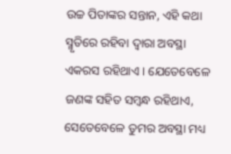ଉଚ୍ଚ ପିତାଙ୍କର ସନ୍ତାନ, ଏହି କଥା ସ୍ମୃତିରେ ରହିବା ଦ୍ୱାରା ଅବସ୍ଥା ଏକରସ ରହିଥାଏ । ଯେତେବେଳେ ଜଣଙ୍କ ସହିତ ସମ୍ବନ୍ଧ ରହିଥାଏ, ସେତେବେଳେ ତୁମର ଅବସ୍ଥା ମଧ୍ୟ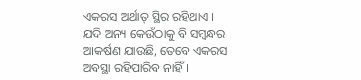ଏକରସ ଅର୍ଥାତ୍ ସ୍ଥିର ରହିଥାଏ । ଯଦି ଅନ୍ୟ କେଉଁଠାକୁ ବି ସମ୍ବନ୍ଧର ଆକର୍ଷଣ ଯାଉଛି, ତେବେ ଏକରସ ଅବସ୍ଥା ରହିପାରିବ ନାହିଁ ।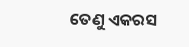ତେଣୁ ଏକରସ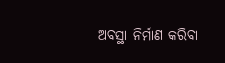ଅବସ୍ଥା ନିର୍ମାଣ କରିବା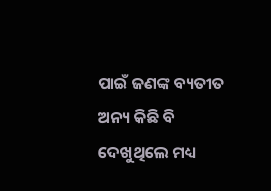ପାଇଁ ଜଣଙ୍କ ବ୍ୟତୀତ ଅନ୍ୟ କିଛି ବି ଦେଖୁଥିଲେ ମଧ୍ୟ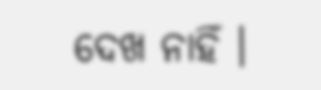ଦେଖ ନାହିଁ ।